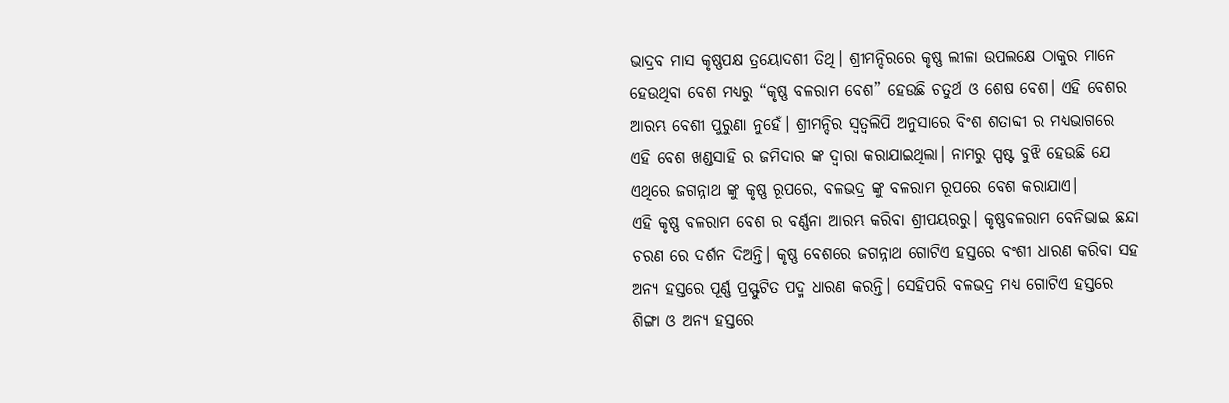ଭାଦ୍ରବ ମାସ କୃଷ୍ଣପକ୍ଷ ତ୍ରୟୋଦଶୀ ତିଥି। ଶ୍ରୀମନ୍ଦିରରେ କୃଷ୍ଣ ଲୀଳା ଉପଲକ୍ଷେ ଠାକୁର ମାନେ ହେଉଥିବା ବେଶ ମଧ୍ୟରୁ “କୃଷ୍ଣ ବଳରାମ ବେଶ” ହେଉଛି ଚତୁର୍ଥ ଓ ଶେଷ ବେଶ। ଏହି ବେଶର ଆରମ୍ଭ ବେଶୀ ପୁରୁଣା ନୁହେଁ। ଶ୍ରୀମନ୍ଦିର ସ୍ଵତ୍ଵଲିପି ଅନୁସାରେ ବିଂଶ ଶତାବ୍ଦୀ ର ମଧ୍ୟଭାଗରେ ଏହି ବେଶ ଖଣ୍ଡସାହି ର ଜମିଦାର ଙ୍କ ଦ୍ଵାରା କରାଯାଇଥିଲା। ନାମରୁ ସ୍ପଷ୍ଟ ବୁଝି ହେଉଛି ଯେ ଏଥିରେ ଜଗନ୍ନାଥ ଙ୍କୁ କୃଷ୍ଣ ରୂପରେ, ବଳଭଦ୍ର ଙ୍କୁ ବଳରାମ ରୂପରେ ବେଶ କରାଯାଏ।
ଏହି କୃଷ୍ଣ ବଳରାମ ବେଶ ର ବର୍ଣ୍ଣନା ଆରମ୍ଭ କରିବା ଶ୍ରୀପୟରରୁ। କୃଷ୍ଣବଳରାମ ବେନିଭାଇ ଛନ୍ଦା ଚରଣ ରେ ଦର୍ଶନ ଦିଅନ୍ତି। କୃଷ୍ଣ ବେଶରେ ଜଗନ୍ନାଥ ଗୋଟିଏ ହସ୍ତରେ ବଂଶୀ ଧାରଣ କରିବା ସହ ଅନ୍ୟ ହସ୍ତରେ ପୂର୍ଣ୍ଣ ପ୍ରସ୍ଫୁଟିତ ପଦ୍ମ ଧାରଣ କରନ୍ତି। ସେହିପରି ବଳଭଦ୍ର ମଧ୍ୟ ଗୋଟିଏ ହସ୍ତରେ ଶିଙ୍ଗା ଓ ଅନ୍ୟ ହସ୍ତରେ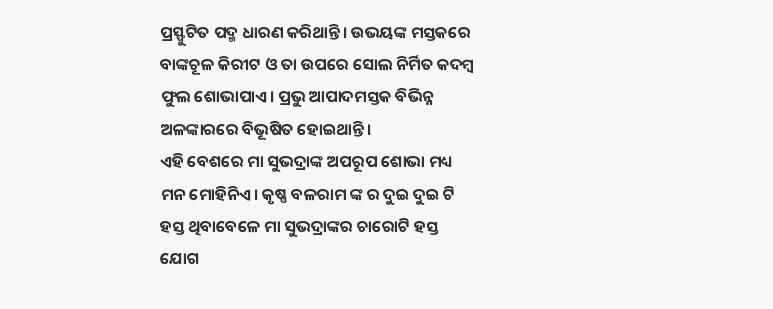ପ୍ରସ୍ଫୁଟିତ ପଦ୍ମ ଧାରଣ କରିଥାନ୍ତି। ଉଭୟଙ୍କ ମସ୍ତକରେ ବାଙ୍କଚୂଳ କିରୀଟ ଓ ତା ଉପରେ ସୋଲ ନିର୍ମିତ କଦମ୍ବ ଫୁଲ ଶୋଭାପାଏ। ପ୍ରଭୁ ଆପାଦମସ୍ତକ ବିଭିନ୍ନ ଅଳଙ୍କାରରେ ବିଭୂଷିତ ହୋଇଥାନ୍ତି।
ଏହି ବେଶରେ ମା ସୁଭଦ୍ରାଙ୍କ ଅପରୂପ ଶୋଭା ମଧ୍ୟ ମନ ମୋହିନିଏ। କୃଷ୍ଣ ବଳରାମ ଙ୍କ ର ଦୁଇ ଦୁଇ ଟି ହସ୍ତ ଥିବାବେଳେ ମା ସୁଭଦ୍ରାଙ୍କର ଚାରୋଟି ହସ୍ତ ଯୋଗ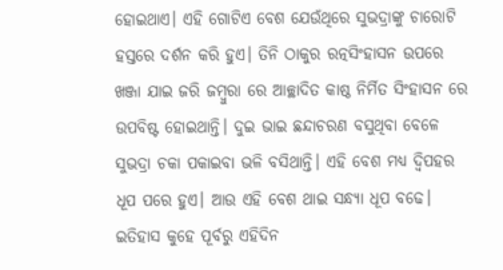ହୋଇଥାଏ। ଏହି ଗୋଟିଏ ବେଶ ଯେଉଁଥିରେ ସୁଭଦ୍ରାଙ୍କୁ ଚାରୋଟି ହସ୍ତରେ ଦର୍ଶନ କରି ହୁଏ। ତିନି ଠାକୁର ରତ୍ନସିଂହାସନ ଉପରେ ଖଞ୍ଜା ଯାଇ ଜରି ଜମ୍ଵୁରା ରେ ଆଚ୍ଛାଦିତ କାଷ୍ଠ ନିର୍ମିତ ସିଂହାସନ ରେ ଉପବିଷ୍ଟ ହୋଇଥାନ୍ତି। ଦୁଇ ଭାଇ ଛନ୍ଦାଚରଣ ବସୁଥିବା ବେଳେ ସୁଭଦ୍ରା ଚକା ପକାଇବା ଭଳି ବସିଥାନ୍ତି। ଏହି ବେଶ ମଧ୍ୟ ଦ୍ଵିପହର ଧୂପ ପରେ ହୁଏ। ଆଉ ଏହି ବେଶ ଥାଇ ସନ୍ଧ୍ୟା ଧୂପ ବଢେ।
ଇତିହାସ କୁହେ ପୂର୍ବରୁ ଏହିଦିନ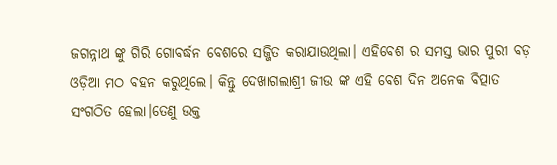ଜଗନ୍ନାଥ ଙ୍କୁ ଗିରି ଗୋବର୍ଦ୍ଧନ ବେଶରେ ସଜ୍ଜିତ କରାଯାଉଥିଲା। ଏହିବେଶ ର ସମସ୍ତ ଭାର ପୁରୀ ବଡ଼ ଓଡ଼ିଆ ମଠ ବହନ କରୁଥିଲେ। କିନ୍ତୁ ଦେଖାଗଲାଶ୍ରୀ ଜୀଉ ଙ୍କ ଏହି ବେଶ ଦିନ ଅନେକ ବିତ୍ପାତ ସଂଗଠିତ ହେଲା।ତେଣୁ ଉକ୍ତ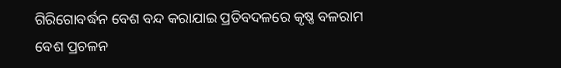ଗିରିଗୋବର୍ଦ୍ଧନ ବେଶ ବନ୍ଦ କରାଯାଇ ପ୍ରତିବଦଳରେ କୃଷ୍ଣ ବଳରାମ ବେଶ ପ୍ରଚଳନ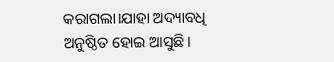କରାଗଲା।ଯାହା ଅଦ୍ୟାବଧି ଅନୁଷ୍ଠିତ ହୋଇ ଆସୁଛି।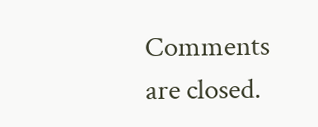Comments are closed.